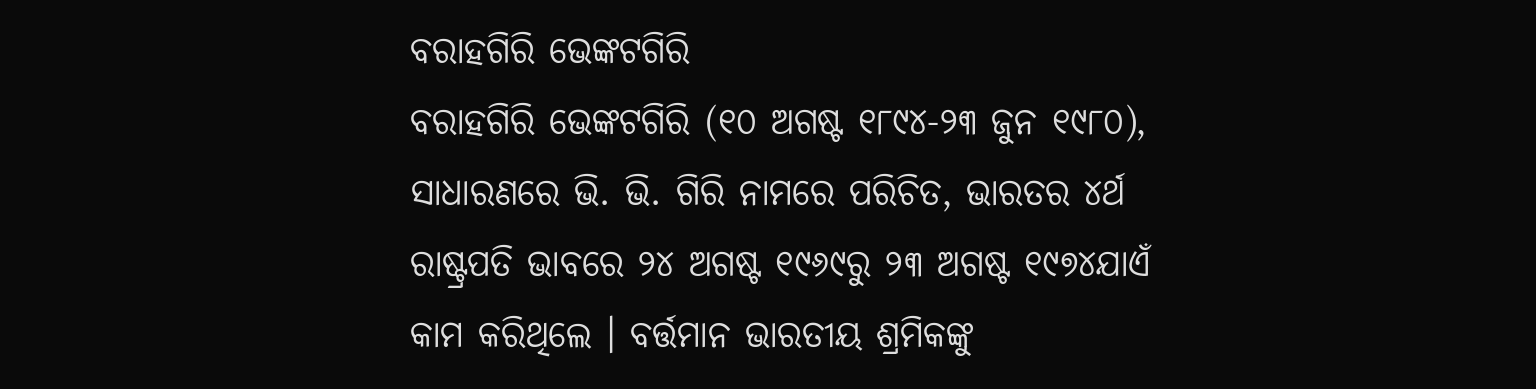ବରାହଗିରି ଭେଙ୍କଟଗିରି
ବରାହଗିରି ଭେଙ୍କଟଗିରି (୧୦ ଅଗଷ୍ଟ ୧୮୯୪-୨୩ ଜୁନ ୧୯୮୦), ସାଧାରଣରେ ଭି. ଭି. ଗିରି ନାମରେ ପରିଚିତ, ଭାରତର ୪ର୍ଥ ରାଷ୍ଟ୍ରପତି ଭାବରେ ୨୪ ଅଗଷ୍ଟ ୧୯୬୯ରୁ ୨୩ ଅଗଷ୍ଟ ୧୯୭୪ଯାଏଁ କାମ କରିଥିଲେ । ବର୍ତ୍ତମାନ ଭାରତୀୟ ଶ୍ରମିକଙ୍କୁ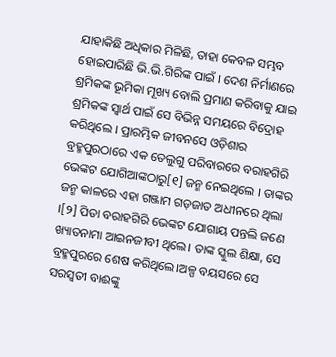ଯାହାକିଛି ଅଧିକାର ମିଳିଛି, ତାହା କେବଳ ସମ୍ଭବ ହୋଇପାରିଛି ଭି.ଭି.ଗିରିଙ୍କ ପାଇଁ । ଦେଶ ନିର୍ମାଣରେ ଶ୍ରମିକଙ୍କ ଭୂମିକା ମୂଖ୍ୟ ବୋଲି ପ୍ରମାଣ କରିବାକୁ ଯାଇ ଶ୍ରମିକଙ୍କ ସ୍ୱାର୍ଥ ପାଇଁ ସେ ବିଭିନ୍ନ ସମୟରେ ବିଦ୍ରୋହ କରିଥିଲେ । ପ୍ରାରମ୍ଭିକ ଜୀବନସେ ଓଡ଼ିଶାର ବ୍ରହ୍ମପୁରଠାରେ ଏକ ତେଲୁଗୁ ପରିବାରରେ ବରାହଗିରି ଭେଙ୍କଟ ଯୋଗିଆଙ୍କଠାରୁ[୧] ଜନ୍ମ ନେଇଥିଲେ । ତାଙ୍କର ଜନ୍ମ କାଳରେ ଏହା ଗଞ୍ଜାମ ଗଡ଼ଜାତ ଅଧୀନରେ ଥିଲା ।[୨] ପିତା ବରାହଗିରି ଭେଙ୍କଟ ଯୋଗାୟ ପନ୍ତଲି ଜଣେ ଖ୍ୟାତନାମା ଆଇନଜୀବୀ ଥିଲେ। ତାଙ୍କ ସ୍କୁଲ ଶିକ୍ଷା, ସେ ବ୍ରହ୍ମପୁରରେ ଶେଷ କରିଥିଲେ।ଅଳ୍ପ ବୟସରେ ସେ ସରସ୍ୱତୀ ବାଈଙ୍କୁ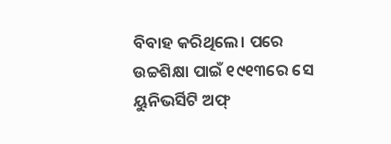ବିବାହ କରିଥିଲେ। ପରେ ଉଚ୍ଚଶିକ୍ଷା ପାଇଁ ୧୯୧୩ରେ ସେ ୟୁନିଭର୍ସିଟି ଅଫ୍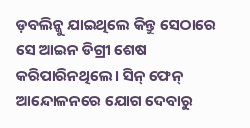ଡ଼ବଲିନ୍କୁ ଯାଇଥିଲେ କିନ୍ତୁ ସେଠାରେ ସେ ଆଇନ ଡିଗ୍ରୀ ଶେଷ କରିପାରିନଥିଲେ। ସିନ୍ ଫେନ୍ ଆନ୍ଦୋଳନରେ ଯୋଗ ଦେବାରୁ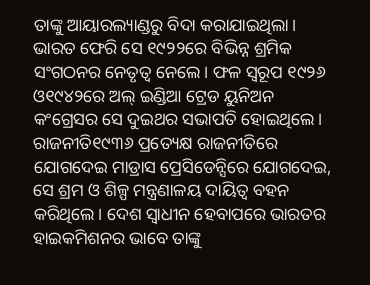ତାଙ୍କୁ ଆୟାରଲ୍ୟାଣ୍ଡରୁ ବିଦା କରାଯାଇଥିଲା। ଭାରତ ଫେରି ସେ ୧୯୨୨ରେ ବିଭିନ୍ନ ଶ୍ରମିକ ସଂଗଠନର ନେତୃତ୍ୱ ନେଲେ। ଫଳ ସ୍ୱରୂପ ୧୯୨୬ ଓ୧୯୪୨ରେ ଅଲ୍ ଇଣ୍ଡିଆ ଟ୍ରେଡ ୟୁନିଅନ କଂଗ୍ରେସର ସେ ଦୁଇଥର ସଭାପତି ହୋଇଥିଲେ। ରାଜନୀତି୧୯୩୬ ପ୍ରତ୍ୟେକ୍ଷ ରାଜନୀତିରେ ଯୋଗଦେଇ ମାଡ୍ରାସ ପ୍ରେସିଡେନ୍ସିରେ ଯୋଗଦେଇ, ସେ ଶ୍ରମ ଓ ଶିଳ୍ପ ମନ୍ତ୍ରଣାଳୟ ଦାୟିତ୍ୱ ବହନ କରିଥିଲେ। ଦେଶ ସ୍ୱାଧୀନ ହେବାପରେ ଭାରତର ହାଇକମିଶନର ଭାବେ ତାଙ୍କୁ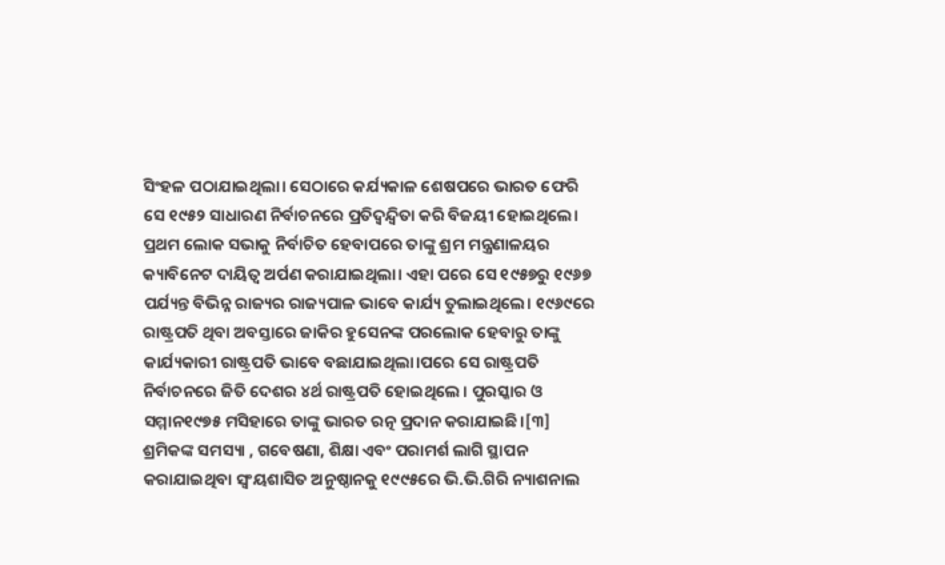ସିଂହଳ ପଠାଯାଇଥିଲା। ସେଠାରେ କର୍ଯ୍ୟକାଳ ଶେଷପରେ ଭାରତ ଫେରି ସେ ୧୯୫୨ ସାଧାରଣ ନିର୍ବାଚନରେ ପ୍ରତିଦ୍ୱନ୍ଦ୍ୱିତା କରି ବିଜୟୀ ହୋଇଥିଲେ। ପ୍ରଥମ ଲୋକ ସଭାକୁ ନିର୍ବାଚିତ ହେବାପରେ ତାଙ୍କୁ ଶ୍ରମ ମନ୍ତ୍ରଣାଳୟର କ୍ୟାବିନେଟ ଦାୟିତ୍ୱ ଅର୍ପଣ କରାଯାଇଥିଲା। ଏହା ପରେ ସେ ୧୯୫୭ରୁ ୧୯୬୭ ପର୍ଯ୍ୟନ୍ତ ବିଭିନ୍ନ ରାଜ୍ୟର ରାଜ୍ୟପାଳ ଭାବେ କାର୍ଯ୍ୟ ତୁଲାଇଥିଲେ। ୧୯୬୯ରେ ରାଷ୍ଟ୍ରପତି ଥିବା ଅବସ୍ତାରେ ଜାକିର ହୁସେନଙ୍କ ପରଲୋକ ହେବାରୁ ତାଙ୍କୁ କାର୍ଯ୍ୟକାରୀ ରାଷ୍ଟ୍ରପତି ଭାବେ ବଛାଯାଇଥିଲା।ପରେ ସେ ରାଷ୍ଟ୍ରପତି ନିର୍ବାଚନରେ ଜିତି ଦେଶର ୪ର୍ଥ ରାଷ୍ଟ୍ରପତି ହୋଇଥିଲେ । ପୁରସ୍କାର ଓ ସମ୍ମାନ୧୯୭୫ ମସିହାରେ ତାଙ୍କୁ ଭାରତ ରତ୍ନ ପ୍ରଦାନ କରାଯାଇଛି।[୩] ଶ୍ରମିକଙ୍କ ସମସ୍ୟା , ଗବେଷଣା, ଶିକ୍ଷା ଏବଂ ପରାମର୍ଶ ଲାଗି ସ୍ଥାପନ କରାଯାଇଥିବା ସ୍ୱଂୟଶାସିତ ଅନୁଷ୍ଠାନକୁ ୧୯୯୫ରେ ଭି.ଭି.ଗିରି ନ୍ୟାଶନାଲ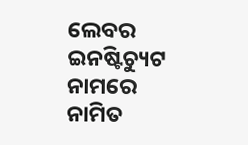ଲେବର ଇନଷ୍ଟିଚ୍ୟୁଟ ନାମରେ ନାମିତ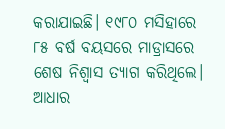କରାଯାଇଛି। ୧୯୮୦ ମସିହାରେ ୮୫ ବର୍ଷ ବୟସରେ ମାଡ୍ରାସରେ ଶେଷ ନିଶ୍ୱାସ ତ୍ୟାଗ କରିଥିଲେ। ଆଧାର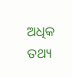ଅଧିକ ତଥ୍ୟ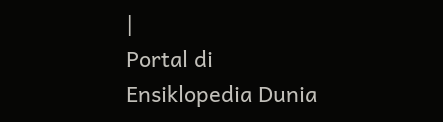|
Portal di Ensiklopedia Dunia